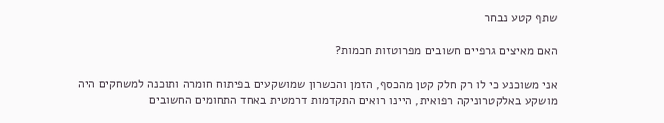שתף קטע נבחר

האם מאיצים גרפיים חשובים מפרוטזות חכמות?

אני משוכנע כי לו רק חלק קטן מהכסף, הזמן והכשרון שמושקעים בפיתוח חומרה ותוכנה למשחקים היה מושקע באלקטרוניקה רפואית, היינו רואים התקדמות דרמטית באחד התחומים החשובים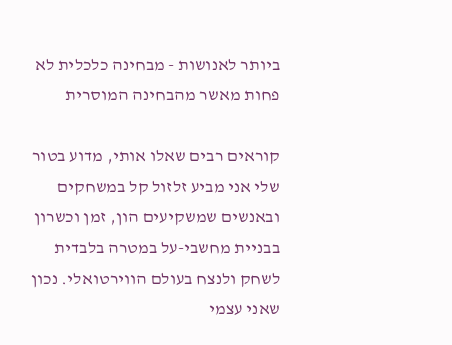ביותר לאנושות - מבחינה כלכלית לא פחות מאשר מהבחינה המוסרית

קוראים רבים שאלו אותי, מדוע בטור שלי אני מביע זלזול קל במשחקים ובאנשים שמשקיעים הון, זמן וכשרון בבניית מחשבי-על במטרה בלבדית לשחק ולנצח בעולם הווירטואלי. נכון שאני עצמי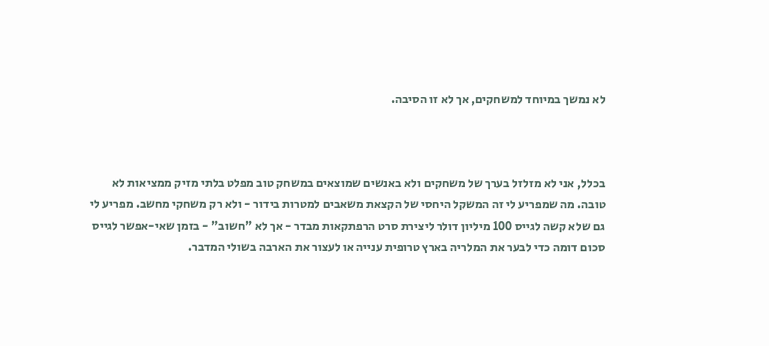לא נמשך במיוחד למשחקים, אך לא זו הסיבה.



בכלל, אני לא מזלזל בערך של משחקים ולא באנשים שמוצאים במשחק טוב מפלט בלתי מזיק ממציאות לא טובה. מה שמפריע לי זה המשקל היחסי של הקצאת משאבים למטרות בידור - ולא רק משחקי מחשב. מפריע לי גם שלא קשה לגייס 100 מיליון דולר ליצירת סרט הרפתקאות מבדר - אך לא "חשוב" - בזמן שאי-אפשר לגייס סכום דומה כדי לבער את המלריה בארץ טרופית ענייה או לעצור את הארבה בשולי המדבר.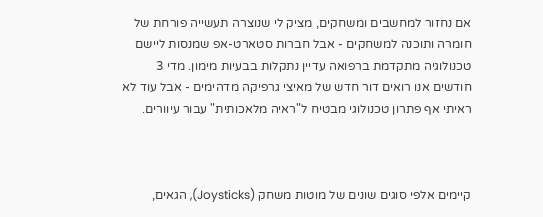אם נחזור למחשבים ומשחקים, מציק לי שנוצרה תעשייה פורחת של חומרה ותוכנה למשחקים - אבל חברות סטארט-אפ שמנסות ליישם טכנולוגיה מתקדמת ברפואה עדיין נתקלות בבעיות מימון. מדי 3 חודשים אנו רואים דור חדש של מאיצי גרפיקה מדהימים - אבל עוד לא ראיתי אף פתרון טכנולוגי מבטיח ל"ראיה מלאכותית" עבור עיוורים.



קיימים אלפי סוגים שונים של מוטות משחק (Joysticks), הגאים,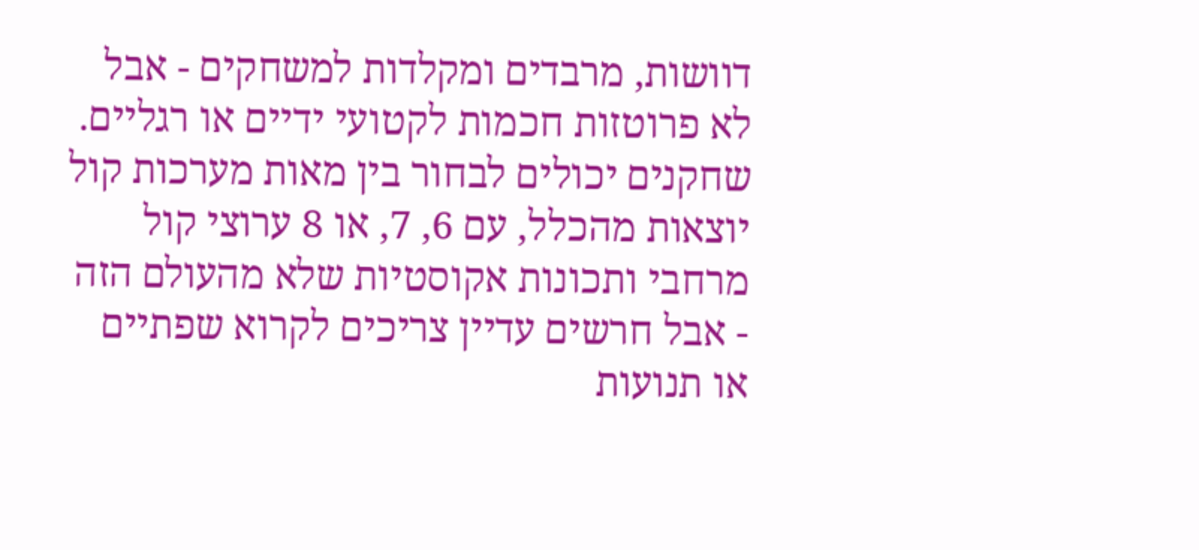דוושות, מרבדים ומקלדות למשחקים - אבל לא פרוטזות חכמות לקטועי ידיים או רגליים. שחקנים יכולים לבחור בין מאות מערכות קול יוצאות מהכלל, עם 6, 7, או 8 ערוצי קול מרחבי ותכונות אקוסטיות שלא מהעולם הזה - אבל חרשים עדיין צריכים לקרוא שפתיים או תנועות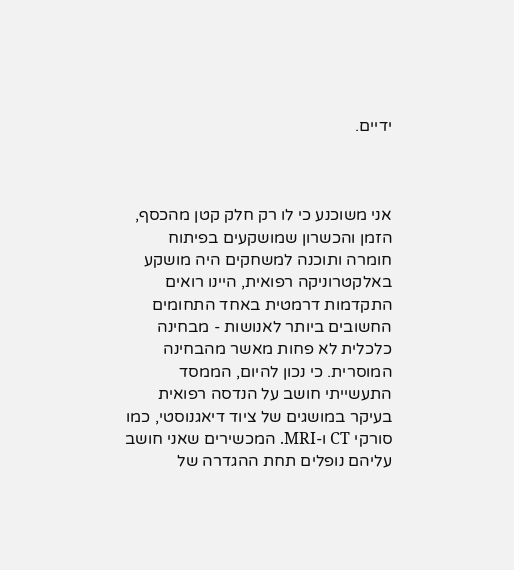ידיים.



אני משוכנע כי לו רק חלק קטן מהכסף, הזמן והכשרון שמושקעים בפיתוח חומרה ותוכנה למשחקים היה מושקע באלקטרוניקה רפואית, היינו רואים התקדמות דרמטית באחד התחומים החשובים ביותר לאנושות - מבחינה כלכלית לא פחות מאשר מהבחינה המוסרית. כי נכון להיום, הממסד התעשייתי חושב על הנדסה רפואית בעיקר במושגים של ציוד דיאגנוסטי, כמו סורקי CT ו-MRI. המכשירים שאני חושב עליהם נופלים תחת ההגדרה של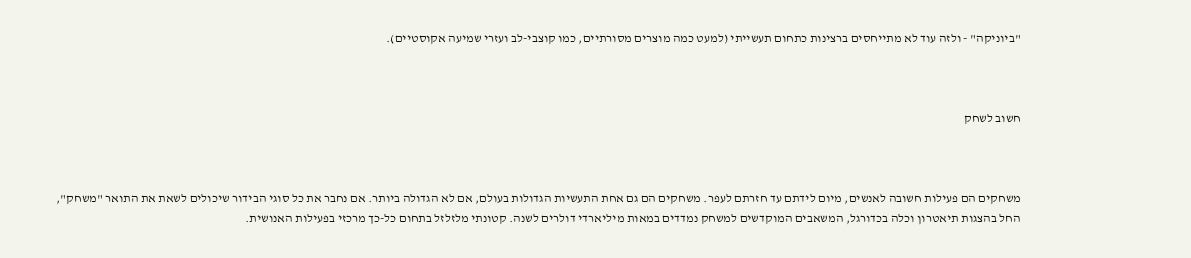"ביוניקה" - ולזה עוד לא מתייחסים ברצינות כתחום תעשייתי (למעט כמה מוצרים מסורתיים, כמו קוצבי-לב ועזרי שמיעה אקוסטיים).



חשוב לשחק



משחקים הם פעילות חשובה לאנשים, מיום לידתם עד חזרתם לעפר. משחקים הם גם אחת התעשיות הגדולות בעולם, אם לא הגדולה ביותר. אם נחבר את כל סוגי הבידור שיכולים לשאת את התואר "משחק", החל בהצגות תיאטרון וכלה בכדורגל, המשאבים המוקדשים למשחק נמדדים במאות מיליארדי דולרים לשנה. קטונתי מלזלזל בתחום כל-כך מרכזי בפעילות האנושית.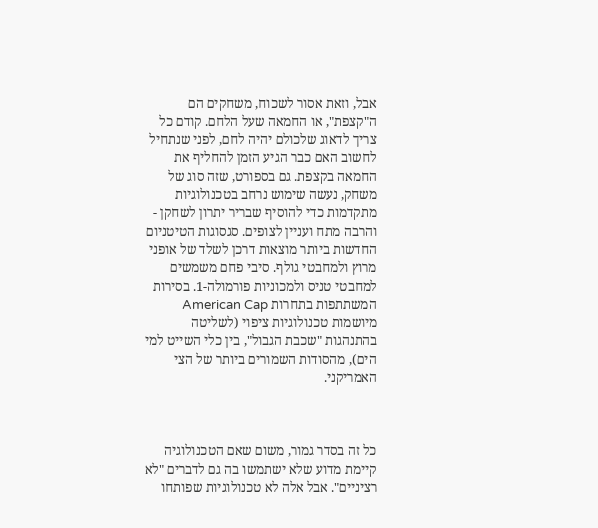אבל, וזאת אסור לשכוח, משחקים הם ה"קצפת", או החמאה שעל הלחם. קודם כל צריך לדאוג שלכולם יהיה לחם, לפני שנתחיל לחשוב האם כבר הגיע הזמן להחליף את החמאה בקצפת. גם בספורט, שזה סוג של משחק, נעשה שימוש נרחב בטכנולוגיות מתקדמות כדי להוסיף שבריר יתרון לשחקן - והרבה מתח ועניין לצופים. סגסוגות הטיטניום החדשות ביותר מוצאות דרכן לשלד של אופני מרוץ ולמחבטי גולף. סיבי פחם משמשים למחבטי טניס ולמכוניות פורמולה-1. בסירות המשתתפות בתחרות American Cap מיושמות טכנולוגיות ציפוי (לשליטה בהתנהגות "שכבת הגבול", בין כלי השייט למי הים), מהסודות השמורים ביותר של הצי האמריקני.



כל זה בסדר גמור, משום שאם הטכנולוגיה קיימת מדוע שלא ישתמשו בה גם לדברים "לא רציניים". אבל אלה לא טכנולוגיות שפותחו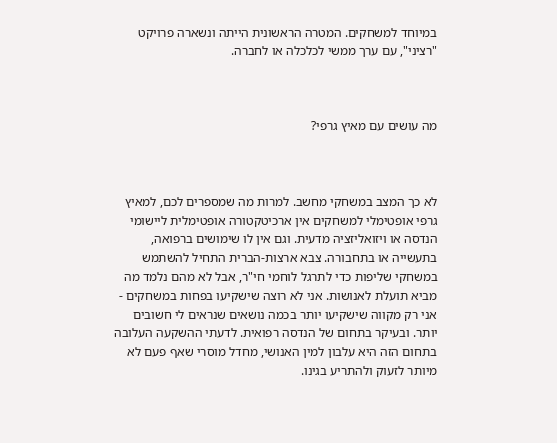במיוחד למשחקים. המטרה הראשונית הייתה ונשארה פרויקט "רציני", עם ערך ממשי לכלכלה או לחברה.



מה עושים עם מאיץ גרפי?



לא כך המצב במשחקי מחשב. למרות מה שמספרים לכם, למאיץ גרפי אופטימלי למשחקים אין ארכיטקטורה אופטימלית ליישומי הנדסה או ויזואליזציה מדעית. וגם אין לו שימושים ברפואה, בתעשייה או בתחבורה. צבא ארצות-הברית התחיל להשתמש במשחקי שליפות כדי לתרגל לוחמי חי"ר, אבל לא מהם נלמד מה מביא תועלת לאנושות. אני לא רוצה שישקיעו בפחות במשחקים - אני רק מקווה שישקיעו יותר בכמה נושאים שנראים לי חשובים יותר. ובעיקר בתחום של הנדסה רפואית. לדעתי ההשקעה העלובה בתחום הזה היא עלבון למין האנושי, מחדל מוסרי שאף פעם לא מיותר לזעוק ולהתריע בגינו.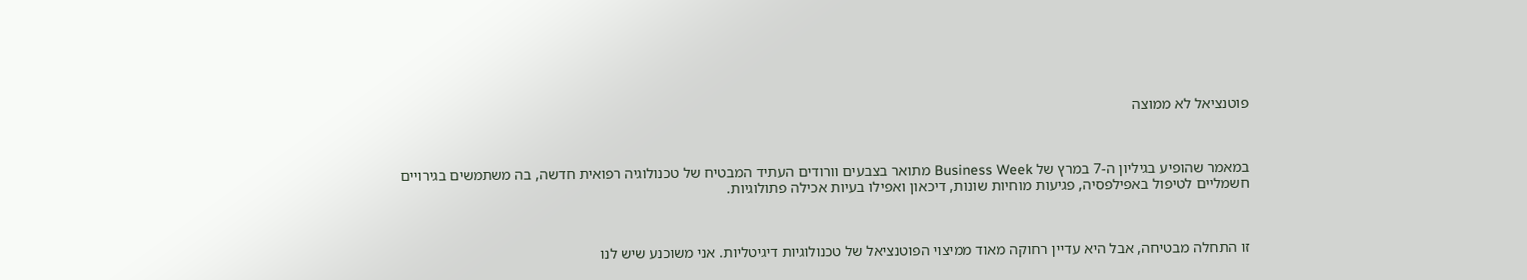פוטנציאל לא ממוצה



במאמר שהופיע בגיליון ה-7 במרץ של Business Week מתואר בצבעים וורודים העתיד המבטיח של טכנולוגיה רפואית חדשה, בה משתמשים בגירויים חשמליים לטיפול באפילפסיה, פגיעות מוחיות שונות, דיכאון ואפילו בעיות אכילה פתולוגיות.



זו התחלה מבטיחה, אבל היא עדיין רחוקה מאוד ממיצוי הפוטנציאל של טכנולוגיות דיגיטליות. אני משוכנע שיש לנו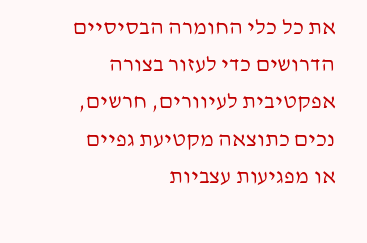את כל כלי החומרה הבסיסיים הדרושים כדי לעזור בצורה אפקטיבית לעיוורים, חרשים, נכים כתוצאה מקטיעת גפיים או מפגיעות עצביות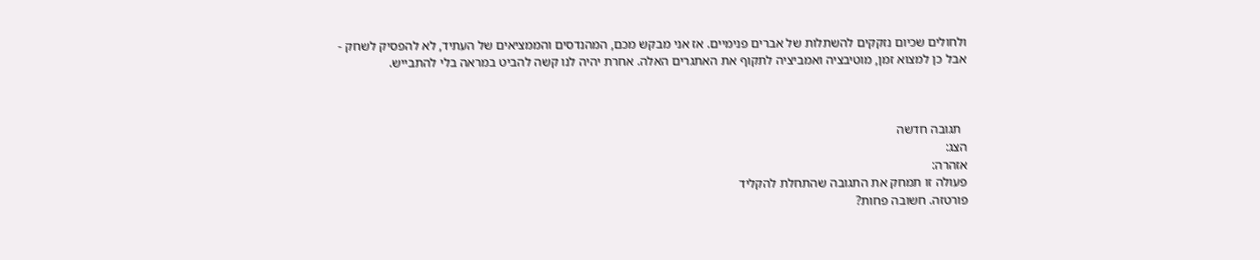ולחולים שכיום נזקקים להשתלות של אברים פנימיים. אז אני מבקש מכם, המהנדסים והממציאים של העתיד, לא להפסיק לשחק - אבל כן למצוא זמן, מוטיבציה ואמביציה לתקוף את האתגרים האלה. אחרת יהיה לנו קשה להביט במראה בלי להתבייש.



  תגובה חדשה
הצג:
אזהרה:
פעולה זו תמחק את התגובה שהתחלת להקליד
פורטזה. חשובה פחות?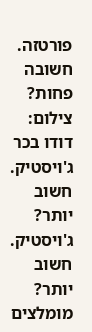פורטזה. חשובה פחות?
צילום: דודו בכר
ג'ויסטיק. חשוב יותר?
ג'ויסטיק. חשוב יותר?
מומלצים